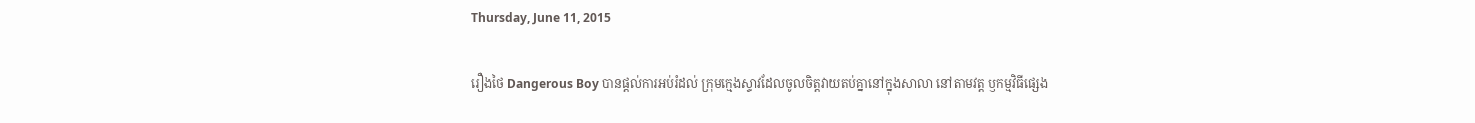Thursday, June 11, 2015

រឿងថៃ Dangerous Boy បានផ្តល់ការអប់រំដល់ ក្រុមក្មេងស្ទាវដែលចូលចិត្តវាយតប់គ្នានៅក្នុងសាលា នៅតាមវត្ត ឫកម្មវិធីផ្សេង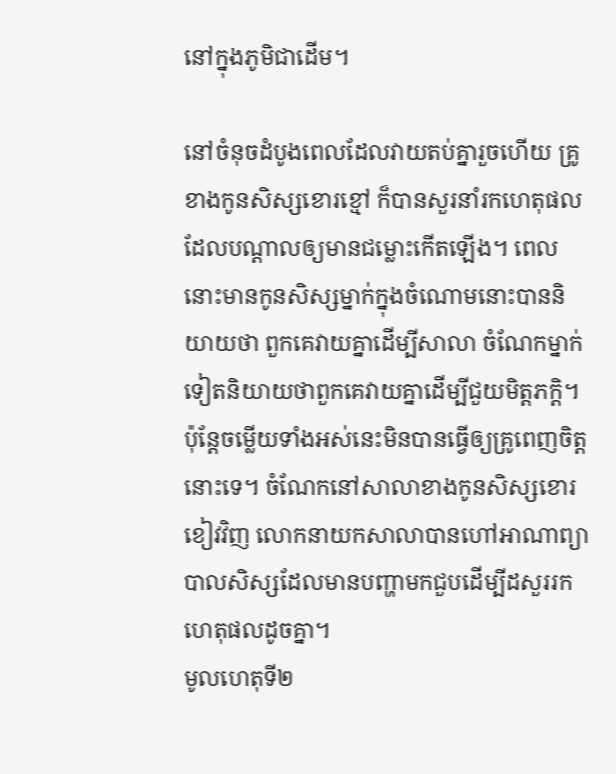នៅក្នុងភូមិជាដើម។

នៅចំនុចដំបូងពេលដែលវាយតប់គ្នារួចហើយ គ្រូខាងកូនសិស្សខោរខ្មៅ ក៏បានសួរនាំរកហេតុផលដែលបណ្ដាលឲ្យមានជម្លោះកើតឡើង។ ពេលនោះមានកូនសិស្សម្នាក់ក្នុងចំណោមនោះបាននិយាយថា ពួកគេវាយគ្នាដើម្បីសាលា ចំណែកម្នាក់ទៀតនិយាយថាពួកគេវាយគ្នាដើម្បីជួយមិត្តភក្តិ។ ប៉ុន្តែចម្លើយទាំងអស់នេះមិនបានធ្វើឲ្យគ្រូពេញចិត្តនោះទេ។ ចំណែកនៅសាលាខាងកូនសិស្សខោរខៀវវិញ លោកនាយកសាលាបានហៅអាណាព្យាបាលសិស្សដែលមានបញ្ហាមកជួបដើម្បីដសួររកហេតុផលដូចគ្នា។
មូលហេតុទី២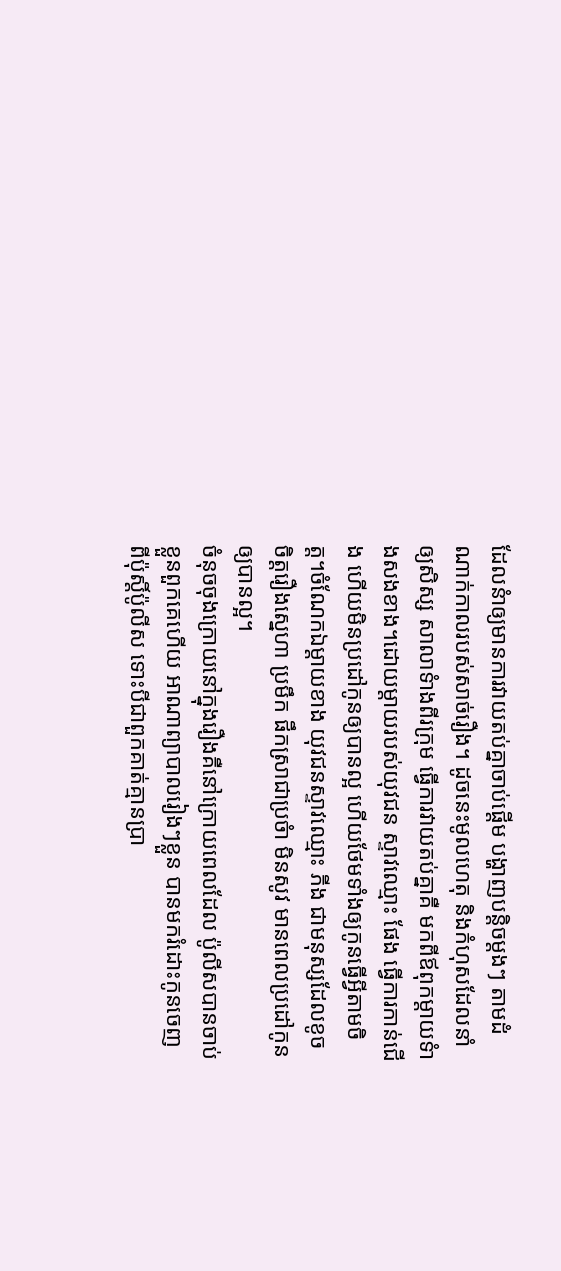ដែលនំាឲ្យមានការវាយតប់គ្នាចាប់ផ្តើម បង្ហាញបន្តិចម្តងៗ តាមដំណាក់កាលរបស់សាច់រឿង។ ដូចនេះមូលហេតុ និងកំហុសដែលនាំឲ្យសិស្ស សាលាទំាងពីរក្រុម ធ្វើការវាយតប់គ្នាគឺ មកពីឪពុកម្តាយទំាងសងខាង។ដោយម្តាយរបស់យុវជន ស្ទាវឈ្មោះ ផែង ធ្វើការកាន់ជើង ហើយមិនប្រដៅកូនឲ្យបានល្អ ហើយថែមទាំងឲ្យកូនធ្វើអ្វីតាមចិត្ត។ចំណែកឯម្តាយខាង យុវជនស្ទាវឈ្មោះ ភីង ជាមនុស្សដែលខូចចិត្តរឿងស្នេហា ប្រមឹក ផឹកស្រាជាប្រចំា មិនសូវ មានពេលប្រដៅកូនឲ្យបានល្អ។
ចំនុចចុងក្រោយនៅក្នុងរឿងគឺនៅក្រោយពេលដែល ប៉ូលីសបានចាប់ខ្លួនពួកគេហើយ អាណាព្យាបាលរៀងៗខ្លួន បានមករំដោះកូនចេញពីប៉ុស្តិ៍ប៉ូលីស ទោះបីជាពួកគាត់គ្មានប្រា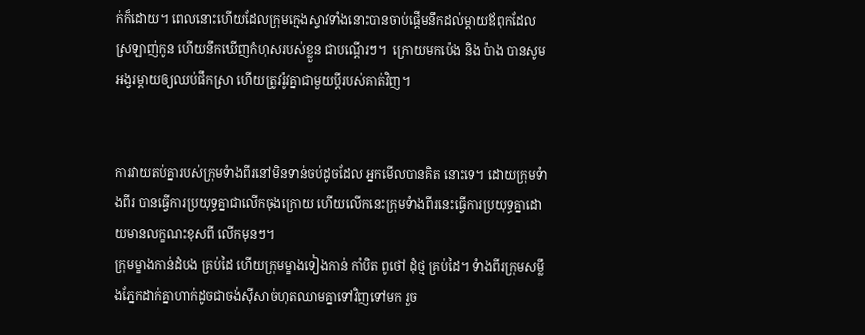ក់ក៏ដោយ។ ពេលនោះហើយដែលក្រុមក្មេងស្ទាវទាំងនោះបានចាប់ផ្តើមនឹកដល់ម្តាយឪពុកដែលស្រឡាញ់កូន ហើយនឹកឃើញកំហុសរបស់ខ្លួន ជាបណ្តើរៗ។  ក្រោយមកប៉េង និង ប៉ាង បានសូមអង្វរម្តាយឲ្យឈប់ផឹកស្រា ហើយត្រូវរ៉ូវគ្នាជាមួយប្តីរបស់គាត់វិញ។


ការវាយតប់គ្នារបស់ក្រុមទំាងពីរនៅមិនទាន់ចប់ដូចដែល អ្នកមើលបានគិត នោះទេ។ ដោយក្រុមទំាងពីរ បានធ្វើការប្រយុទ្ធគ្នាជាលើកចុងក្រោយ ហើយលើកនេះក្រុមទំាងពីរនេះធ្វើការប្រយុទ្ធគ្នាដោយមានលក្ខណះខុសពី លើកមុនៗ។
ក្រុមម្ខាងកាន់ដំបង គ្រប់ដៃ ហើយក្រុមម្ខាងទៀងកាន់ កាំបិត ពូថៅ ដុំថ្ម គ្រប់ដៃ។ ទំាងពីរក្រុមសម្លឹងភ្នែកដាក់គ្នាហាក់ដូចជាចង់ស៊ីសាច់ហុតឈាមគ្នាទៅវិញទៅមក រួច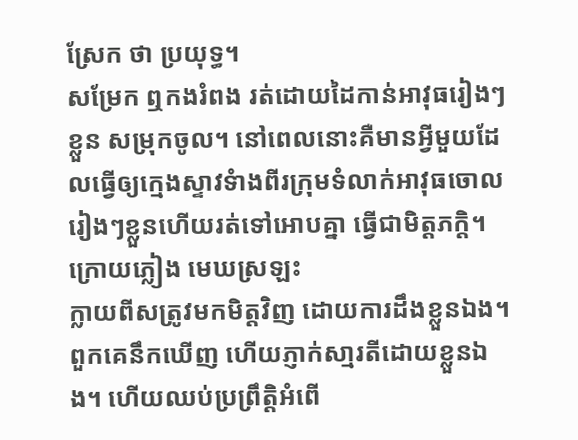ស្រែក ថា ប្រយុទ្ធ។
សម្រែក ឮកងរំពង រត់ដោយដៃកាន់អាវុធរៀងៗខ្លួន សម្រុកចូល។ នៅពេលនោះគឺមានអ្វីមួយដែលធ្វើឲ្យក្មេងស្ទាវទំាងពីរក្រុមទំលាក់អាវុធចោលរៀងៗខ្លួនហើយរត់ទៅអោបគ្នា ធ្វើជាមិត្តភក្តិ។ ក្រោយភ្លៀង មេឃស្រឡះ
ក្លាយពីសត្រូវមកមិត្តវិញ ដោយការដឹងខ្លួនឯង។  ពួកគេនឹកឃើញ ហើយភ្ញាក់សា្មរតីដោយខ្លួនឯង។ ហើយឈប់ប្រព្រឹត្តិអំពើ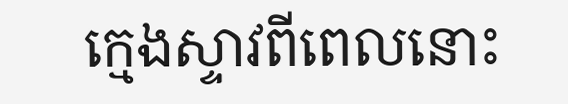ក្មេងស្ទាវពីពេលនោះ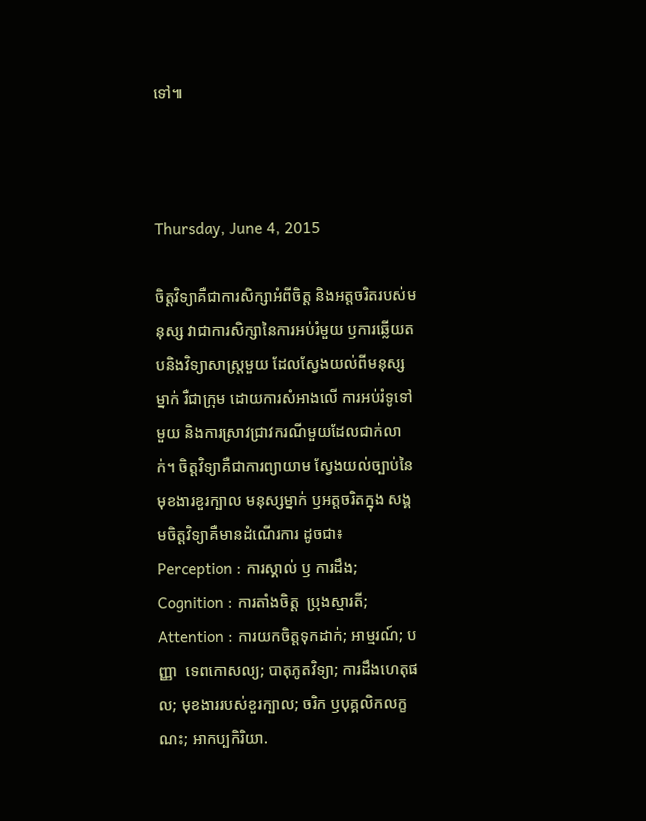ទៅ៕



Thursday, June 4, 2015

ចិត្តវិទ្យាគឺជាការសិក្សាអំពីចិត្ត និងអត្តចរិតរបស់មនុស្ស វាជាការសិក្សានៃការអប់រំមួយ ឫការឆ្លើយតបនិងវិទ្យាសាស្រ្តមួយ ដែលស្វែងយល់ពីមនុស្សម្នាក់ រឺជាក្រុម ដោយការសំអាងលើ ការអប់រំទូទៅមួយ និងការស្រាវជ្រាវករណីមួយដែលជាក់លាក់។ ចិត្តវិទ្យាគឺជាការព្យាយាម ស្វែងយល់ច្បាប់នៃមុខងារខួរក្បាល មនុស្សម្នាក់ ឫអត្តចរិតក្នុង សង្គមចិត្តវិទ្យាគឺមានដំណើរការ ដូចជា៖ Perception : ការស្គាល់ ឫ ការដឹង; Cognition : ការតាំងចិត្ត  ប្រុងស្មារតី; Attention : ការយកចិត្តទុកដាក់; អាម្មរណ៍; បញ្ញា  ទេពកោសល្យ; បាតុភូតវិទ្យា; ការដឹងហេតុផល; មុខងាររបស់ខួរក្បាល; ចរិក ឫបុគ្គលិកលក្ខណះ; អាកប្បកិរិយា.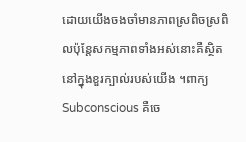ដោយយើងចងចាំមានភាពស្រពិចស្រពិលប៉ុន្តែសកម្មភាពទាំងអស់នោះគឺស្ថិតនៅក្នុងខួរក្បាល់របស់យើង ។ពាក្យ Subconscious គឺចេ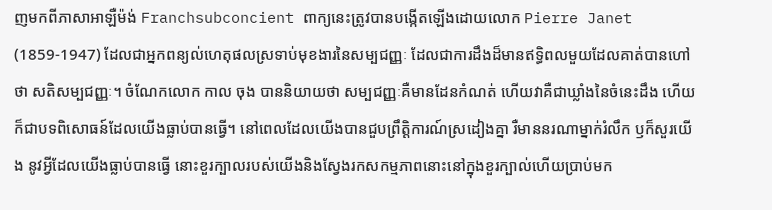ញមកពីភាសាអាឡឺម៉ង់ Franchsubconcient ពាក្យនេះត្រូវបានបង្កើតឡើងដោយលោក Pierre Janet (1859-1947) ដែលជាអ្នកពន្យល់ហេតុផលស្រទាប់មុខងារនៃសម្បជញ្ញៈ ដែលជាការដឹងដ៏មានឥទ្ធិពលមួយដែលគាត់បានហៅថា សតិសម្បជញ្ញៈ។ ចំណែកលោក កាល ចុង បាននិយាយថា សម្បជញ្ញៈគឺមានដែនកំណត់ ហើយវាគឺជាឃ្លាំងនៃចំនេះដឹង ហើយក៏ជាបទពិសោធន៍ដែលយើងធ្លាប់បានធ្វើ។ នៅពេលដែលយើងបានជួបព្រឹត្តិការណ៍ស្រដៀងគ្នា រឺមាននរណាម្នាក់រំលឹក ឫក៏សួរយើង នូវអ្វីដែលយើងធ្លាប់បានធ្វើ នោះខួរក្បាលរបស់យើងនិងស្វែងរកសកម្មភាពនោះនៅក្នុងខួរក្បាល់ហើយប្រាប់មក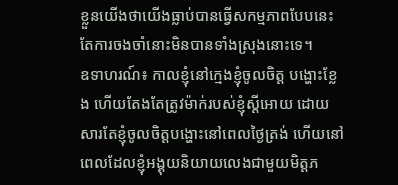ខ្លួនយើងថាយើងធ្លាប់បានធ្វើសកម្មភាពបែបនេះ តែការចងចាំនោះមិនបានទាំងស្រុងនោះទេ។
ឧទាហរណ៍៖ កាលខ្ញុំនៅក្មេងខ្ញុំចូលចិត្ត បង្ហោះខ្លែង ហើយតែងតែត្រូវម៉ាក់របស់ខ្ញុំស្ដីអោយ ដោយសារតែខ្ញុំចូលចិត្តបង្ហោះនៅពេលថ្ងៃត្រង់ ហើយនៅពេលដែលខ្ញុំអង្គុយនិយាយលេងជាមួយមិត្តភ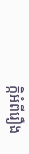ក្កិអំពីរឿង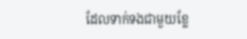ដែលទាក់ទងជាមួយខ្លែ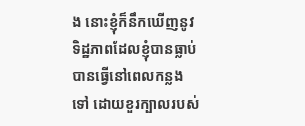ង នោះខ្ញុំក៏នឹកឃើញនូវទិដ្ឋភាពដែលខ្ញុំបានធ្លាប់បានធ្វើនៅពេលកន្លងទៅ ដោយខួរក្បាលរបស់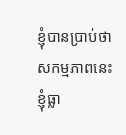ខ្ញុំបានប្រាប់ថាសកម្មភាពនេះ ខ្ញុំធ្លា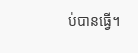ប់បានធ្វើ។